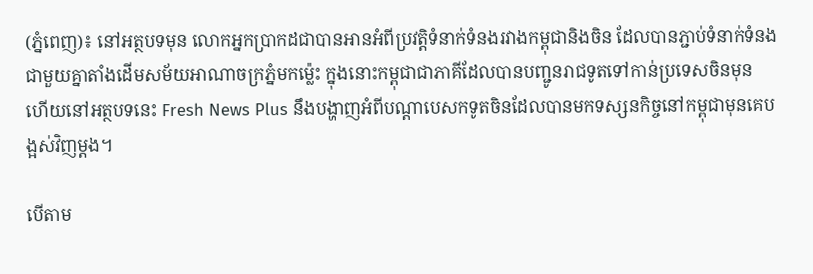(ភ្នំពេញ)៖ នៅអត្ថបទមុន លោកអ្នកប្រាកដជាបានអានអំពីប្រវត្តិទំនាក់ទំនងរវាងកម្ពុជានិងចិន ដែលបានភ្ជាប់ទំនាក់ទំនងជាមួយគ្នាតាំងដើមសម័យអាណាចក្រភ្នំមកម្ល៉េះ ក្នុងនោះកម្ពុជាជាភាគីដែលបានបញ្ជូនរាជទូតទៅកាន់ប្រទេសចិនមុន ហើយនៅអត្ថបទនេះ Fresh News Plus នឹងបង្ហាញអំពីបណ្ដាបេសកទូតចិនដែលបានមកទស្សនកិច្ចនៅកម្ពុជាមុនគេបង្អស់វិញម្ដង។

បើតាម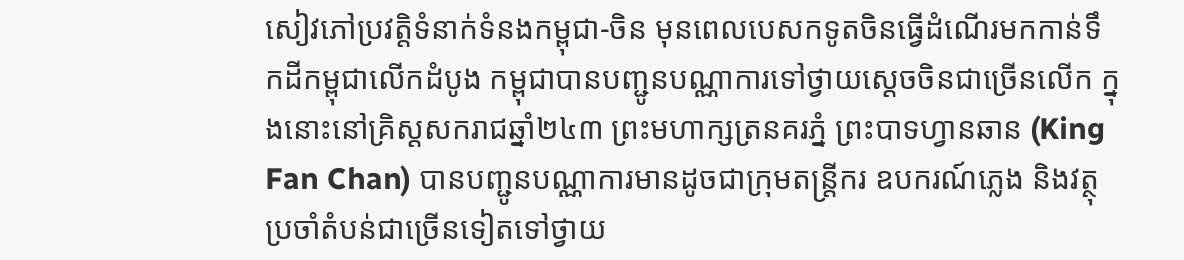សៀវភៅប្រវត្តិទំនាក់ទំនងកម្ពុជា-ចិន មុនពេលបេសកទូតចិនធ្វើដំណើរមកកាន់ទឹកដីកម្ពុជាលើកដំបូង កម្ពុជាបានបញ្ជូនបណ្ណាការទៅថ្វាយស្ដេចចិនជាច្រើនលើក ក្នុងនោះនៅគ្រិស្ដសករាជឆ្នាំ២៤៣ ព្រះមហាក្សត្រនគរភ្នំ ព្រះបាទហ្វានឆាន (King Fan Chan) បានបញ្ជូនបណ្ណាការមានដូចជាក្រុមតន្ត្រីករ ឧបករណ៍ភ្លេង និងវត្ថុប្រចាំតំបន់ជាច្រើនទៀតទៅថ្វាយ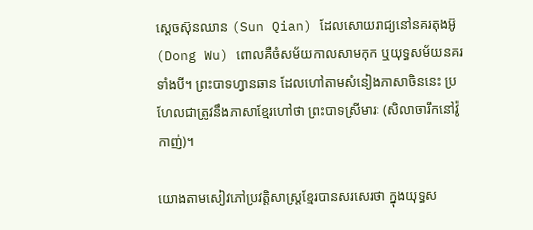ស្ដេចស៊ុនឈាន (Sun Qian) ដែលសោយរាជ្យនៅនគរតុងអ៊ូ (Dong Wu) ពោលគឺចំសម័យកាលសាមកុក ឬយុទ្ធសម័យនគរទាំងបី។ ព្រះបាទហ្វានឆាន ដែលហៅតាមសំនៀងភាសាចិននេះ ប្រហែលជាត្រូវនឹងភាសាខ្មែរហៅថា ព្រះបាទស្រីមារៈ (សិលាចារឹកនៅវ៉ូកាញ់)។

យោងតាមសៀវភៅប្រវត្តិសាស្ត្រខ្មែរបានសរសេរថា ក្នុងយុទ្ធស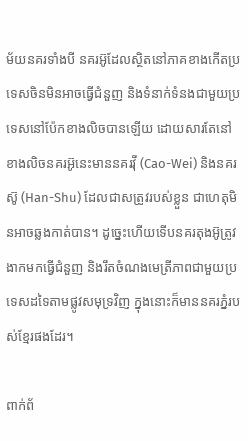ម័យនគរទាំងបី នគរអ៊ូដែលស្ថិតនៅភាគខាងកើតប្រទេសចិនមិនអាចធ្វើជំនួញ និងទំនាក់ទំនងជាមួយប្រទេសនៅប៉ែកខាងលិចបានឡើយ ដោយសារតែនៅខាងលិចនគរអ៊ូនេះមាននគរវ៉ី (Cao-Wei) និងនគរស៊ូ (Han-Shu) ដែលជាសត្រូវរបស់ខ្លួន ជាហេតុមិនអាចឆ្លងកាត់បាន។ ដូច្នេះហើយទើបនគរតុងអ៊ូត្រូវងាកមកធ្វើជំនួញ និងរឹតចំណងមេត្រីភាពជាមួយប្រទេសដទៃតាមផ្លូវសមុទ្រវិញ ក្នុងនោះក៏មាននគរភ្នំរបស់ខ្មែរផងដែរ។

ពាក់ព័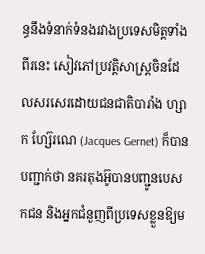ន្ធនឹងទំនាក់ទំនងរវាងប្រទេសមិត្តទាំងពីរនេះ សៀវភៅប្រវត្តិសាស្ត្រចិនដែលសរសេរដោយជនជាតិបារាំង ហ្សាក ហ្ស៊ែរណេ (Jacques Gernet) ក៏បានបញ្ជាក់ថា នគរតុងអ៊ូបានបញ្ជូនបេសកជន និងអ្នកជំនួញពីប្រទេសខ្លួនឱ្យម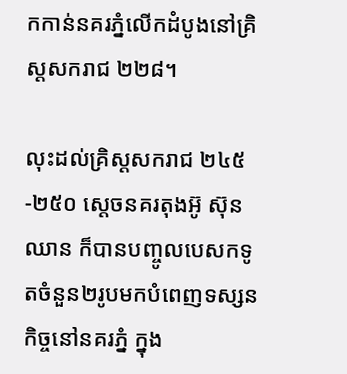កកាន់នគរភ្នំលើកដំបូងនៅគ្រិស្ដសករាជ ២២៨។

លុះដល់គ្រិស្ដសករាជ ២៤៥-២៥០ ស្ដេចនគរតុងអ៊ូ ស៊ុន ឈាន ក៏បានបញ្ចូលបេសកទូតចំនួន២រូបមកបំពេញទស្សនកិច្ចនៅនគរភ្នំ ក្នុង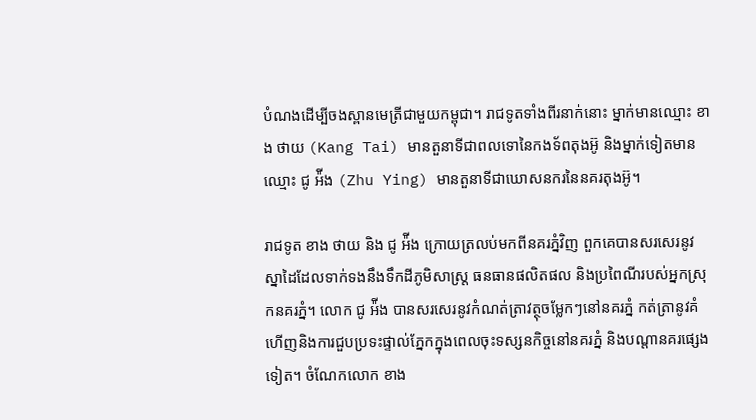បំណងដើម្បីចងស្ពានមេត្រីជាមួយកម្ពុជា។ រាជទូតទាំងពីរនាក់នោះ ម្នាក់មានឈ្មោះ ខាង ថាយ (Kang Tai) មានតួនាទីជាពលទោនៃកងទ័ពតុងអ៊ូ និងម្នាក់ទៀតមានឈ្មោះ ជូ អ៉ីង (Zhu Ying) មានតួនាទីជាឃោសនករនៃនគរតុងអ៊ូ។

រាជទូត ខាង ថាយ និង ជូ អ៉ីង ក្រោយត្រលប់មកពីនគរភ្នំវិញ ពួកគេបានសរសេរនូវស្នាដៃដែលទាក់ទងនឹងទឹកដីភូមិសាស្ត្រ ធនធានផលិតផល និងប្រពៃណីរបស់អ្នកស្រុកនគរភ្នំ។ លោក ជូ អ៉ីង បានសរសេរនូវកំណត់ត្រាវត្ថុចម្លែកៗនៅនគរភ្នំ កត់ត្រានូវគំហើញនិងការជួបប្រទះផ្ទាល់ភ្នែកក្នុងពេលចុះទស្សនកិច្ចនៅនគរភ្នំ និងបណ្តានគរផ្សេងទៀត។ ចំណែកលោក ខាង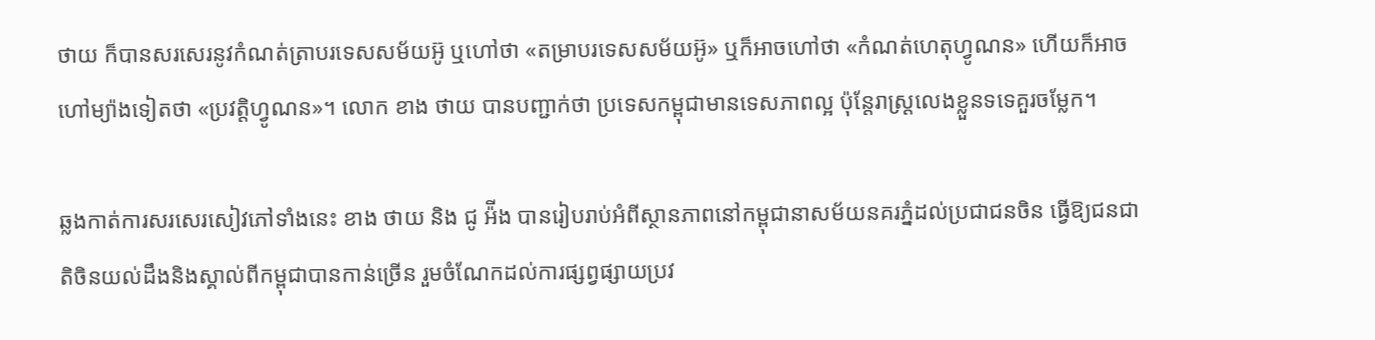ថាយ ក៏បានសរសេរនូវកំណត់ត្រាបរទេសសម័យអ៊ូ ឬហៅថា «តម្រាបរទេសសម័យអ៊ូ» ឬក៏អាចហៅថា «កំណត់ហេតុហ្វូណន» ហើយក៏អាចហៅម្យ៉ាងទៀតថា «ប្រវត្តិហ្វូណន»។ លោក ខាង ថាយ បានបញ្ជាក់ថា ប្រទេសកម្ពុជាមានទេសភាពល្អ ប៉ុន្តែរាស្រ្តលេងខ្លួនទទេគួរចម្លែក។

ឆ្លងកាត់ការសរសេរសៀវភៅទាំងនេះ ខាង ថាយ និង ជូ អ៉ីង បានរៀបរាប់អំពីស្ថានភាពនៅកម្ពុជានាសម័យនគរភ្នំដល់ប្រជាជនចិន ធ្វើឱ្យជនជាតិចិនយល់ដឹងនិងស្គាល់ពីកម្ពុជាបានកាន់ច្រើន រួមចំណែកដល់ការផ្សព្វផ្សាយប្រវ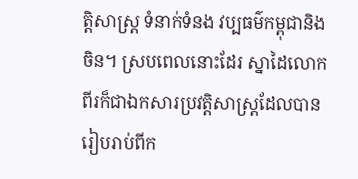ត្តិសាស្ត្រ ទំនាក់ទំនង វប្បធម៌កម្ពុជានិងចិន។ ស្របពេលនោះដែរ ស្នាដៃលោកពីរក៏ជាឯកសារប្រវត្តិសាស្ត្រដែលបានរៀបរាប់ពីក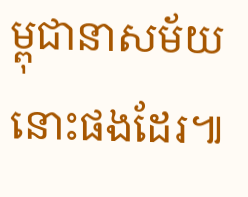ម្ពុជានាសម័យនោះផងដែរ៕